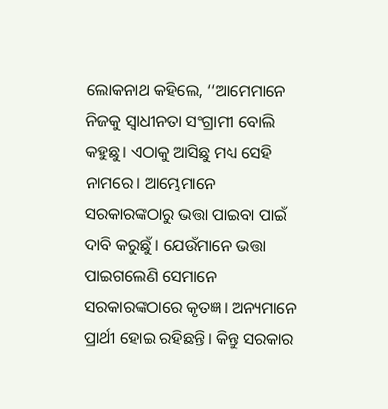ଲୋକନାଥ କହିଲେ, ‘‘ଆମେମାନେ ନିଜକୁ ସ୍ବାଧୀନତା ସଂଗ୍ରାମୀ ବୋଲି କହୁଛୁ। ଏଠାକୁ ଆସିଛୁ ମଧ୍ୟ ସେହି ନାମରେ। ଆମ୍ଭେମାନେ ସରକାରଙ୍କଠାରୁ ଭତ୍ତା ପାଇବା ପାଇଁ ଦାବି କରୁଛୁଁ। ଯେଉଁମାନେ ଭତ୍ତା ପାଇଗଲେଣି ସେମାନେ ସରକାରଙ୍କଠାରେ କୃତଜ୍ଞ। ଅନ୍ୟମାନେ ପ୍ରାର୍ଥୀ ହୋଇ ରହିଛନ୍ତି। କିନ୍ତୁ ସରକାର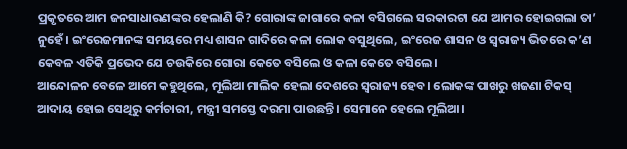ପ୍ରକୃତରେ ଆମ ଜନସାଧାରଣଙ୍କର ହେଲାଣି କି? ଗୋରାଙ୍କ ଜାଗାରେ କଳା ବସିଗଲେ ସରକାରଟା ଯେ ଆମର ହୋଇଗଲା ତା’ ନୁହେଁ। ଇଂରେଜମାନଙ୍କ ସମୟରେ ମଧ୍ୟ ଶାସନ ଗାଦିରେ କଳା ଲୋକ ବସୁଥିଲେ, ଇଂରେଜ ଶାସନ ଓ ସ୍ବରାଜ୍ୟ ଭିତରେ କ’ଣ କେବଳ ଏତିକି ପ୍ରଭେଦ ଯେ ଚଉକିରେ ଗୋରା କେତେ ବସିଲେ ଓ କଳା କେତେ ବସିଲେ।
ଆନ୍ଦୋଳନ ବେଳେ ଆମେ କହୁଥିଲେ, ମୂଲିଆ ମାଲିକ ହେଲା ଦେଶରେ ସ୍ବରାଜ୍ୟ ହେବ। ଲୋକଙ୍କ ପାଖରୁ ଖଜଣା ଟିକସ୍ ଆଦାୟ ହୋଇ ସେଥିରୁ କର୍ମଚାରୀ, ମନ୍ତ୍ରୀ ସମସ୍ତେ ଦରମା ପାଉଛନ୍ତି। ସେମାନେ ହେଲେ ମୂଲିଆ।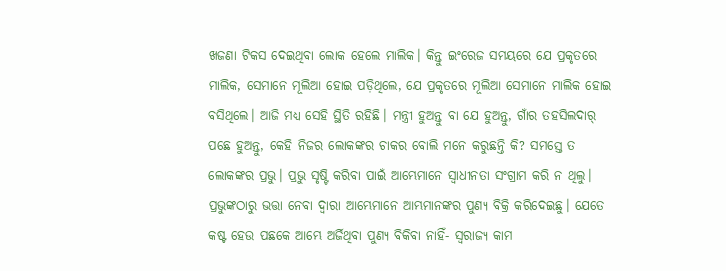ଖଜଣା ଟିକସ ଦେଇଥିବା ଲୋକ ହେଲେ ମାଲିକ। କିନ୍ତୁ ଇଂରେଜ ସମୟରେ ଯେ ପ୍ରକୃତରେ ମାଲିକ, ସେମାନେ ମୂଲିଆ ହୋଇ ପଡ଼ିଥିଲେ, ଯେ ପ୍ରକୃତରେ ମୂଲିଆ ସେମାନେ ମାଲିକ ହୋଇ ବସିଥିଲେ। ଆଜି ମଧ୍ୟ ସେହି ସ୍ଥିତି ରହିଛି। ମନ୍ତ୍ରୀ ହୁଅନ୍ତୁ ବା ଯେ ହୁଅନ୍ତୁ, ଗାଁର ତହସିଲଦାର୍ ପଛେ ହୁଅନ୍ତୁ, କେହି ନିଜର ଲୋକଙ୍କର ଚାକର ବୋଲି ମନେ କରୁଛନ୍ତି କି? ସମସ୍ତେ ତ ଲୋକଙ୍କର ପ୍ରଭୁ। ପ୍ରଭୁ ସୃଷ୍ଟି କରିବା ପାଇଁ ଆମ୍ଭେମାନେ ସ୍ବାଧୀନତା ସଂଗ୍ରାମ କରି ନ ଥିଲୁ।
ପ୍ରଭୁଙ୍କଠାରୁ ଭତ୍ତା ନେବା ଦ୍ୱାରା ଆମ୍ଭେମାନେ ଆମ୍ଭମାନଙ୍କର ପୁଣ୍ୟ ବିକ୍ରି କରିଦେଇଛୁ। ଯେତେ କଷ୍ଟ ହେଉ ପଛକେ ଆମ୍ଭେ ଅର୍ଜିଥିବା ପୁଣ୍ୟ ବିକିବା ନାହିଁ- ସ୍ବରାଜ୍ୟ କାମ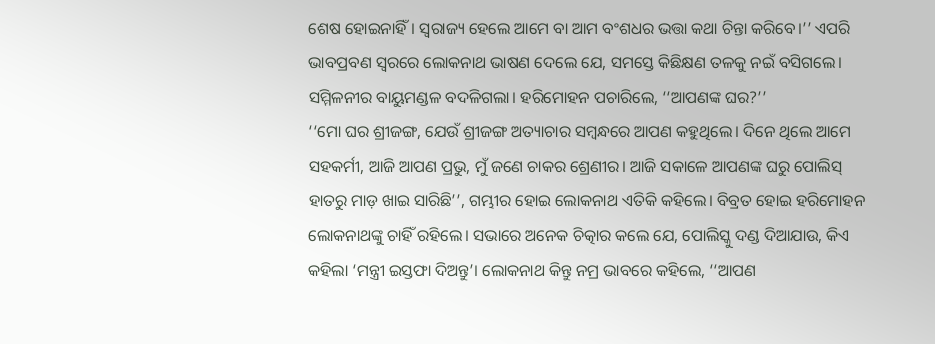ଶେଷ ହୋଇନାହିଁ। ସ୍ବରାଜ୍ୟ ହେଲେ ଆମେ ବା ଆମ ବଂଶଧର ଭତ୍ତା କଥା ଚିନ୍ତା କରିବେ।’’ ଏପରି ଭାବପ୍ରବଣ ସ୍ୱରରେ ଲୋକନାଥ ଭାଷଣ ଦେଲେ ଯେ, ସମସ୍ତେ କିଛିକ୍ଷଣ ତଳକୁ ନଇଁ ବସିଗଲେ। ସମ୍ମିଳନୀର ବାୟୁମଣ୍ଡଳ ବଦଳିଗଲା। ହରିମୋହନ ପଚାରିଲେ, ‘‘ଆପଣଙ୍କ ଘର?’’
‘‘ମୋ ଘର ଶ୍ରୀଜଙ୍ଗ, ଯେଉଁ ଶ୍ରୀଜଙ୍ଗ ଅତ୍ୟାଚାର ସମ୍ବନ୍ଧରେ ଆପଣ କହୁଥିଲେ। ଦିନେ ଥିଲେ ଆମେ ସହକର୍ମୀ, ଆଜି ଆପଣ ପ୍ରଭୁ, ମୁଁ ଜଣେ ଚାକର ଶ୍ରେଣୀର। ଆଜି ସକାଳେ ଆପଣଙ୍କ ଘରୁ ପୋଲିସ୍ ହାତରୁ ମାଡ଼ ଖାଇ ସାରିଛି’’, ଗମ୍ଭୀର ହୋଇ ଲୋକନାଥ ଏତିକି କହିଲେ। ବିବ୍ରତ ହୋଇ ହରିମୋହନ ଲୋକନାଥଙ୍କୁ ଚାହିଁ ରହିଲେ। ସଭାରେ ଅନେକ ଚିତ୍କାର କଲେ ଯେ, ପୋଲିସ୍କୁ ଦଣ୍ଡ ଦିଆଯାଉ, କିଏ କହିଲା ‘ମନ୍ତ୍ରୀ ଇସ୍ତଫା ଦିଅନ୍ତୁ’। ଲୋକନାଥ କିନ୍ତୁ ନମ୍ର ଭାବରେ କହିଲେ, ‘‘ଆପଣ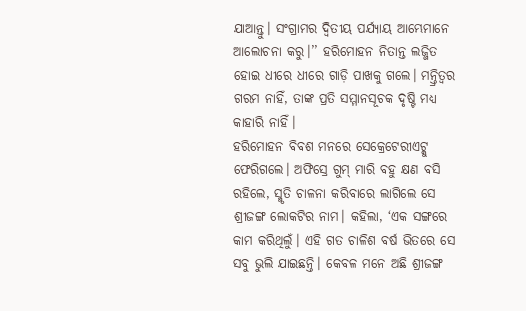ଯାଆନ୍ତୁ। ସଂଗ୍ରାମର ଦ୍ୱିତୀୟ ପର୍ଯ୍ୟାୟ ଆମ୍ଭେମାନେ ଆଲୋଚନା କରୁ।’’ ହରିମୋହନ ନିତାନ୍ତ ଲଜ୍ଜିତ ହୋଇ ଧୀରେ ଧୀରେ ଗାଡ଼ି ପାଖକୁ ଗଲେ। ମନ୍ତ୍ରିତ୍ୱର ଗରମ ନାହିଁ, ତାଙ୍କ ପ୍ରତି ସମ୍ମାନସୂଚକ ଦୃଷ୍ଟି ମଧ୍ୟ କାହାରି ନାହିଁ।
ହରିମୋହନ ବିବଶ ମନରେ ସେକ୍ରେଟେରୀଏଟ୍କୁ ଫେରିଗଲେ। ଅଫିସ୍ରେ ଗୁମ୍ ମାରି ବହୁ କ୍ଷଣ ବସି ରହିଲେ, ସ୍ମୃତି ଚାଳନା କରିବାରେ ଲାଗିଲେ ସେ ଶ୍ରୀଜଙ୍ଗ ଲୋକଟିର ନାମ। କହିଲା, ‘ଏକ ସଙ୍ଗରେ କାମ କରିଥିଲୁଁ। ଏହି ଗତ ଚାଳିଶ ବର୍ଷ ଭିତରେ ସେ ସବୁ ଭୁଲି ଯାଇଛନ୍ତି। କେବଳ ମନେ ଅଛି ଶ୍ରୀଜଙ୍ଗ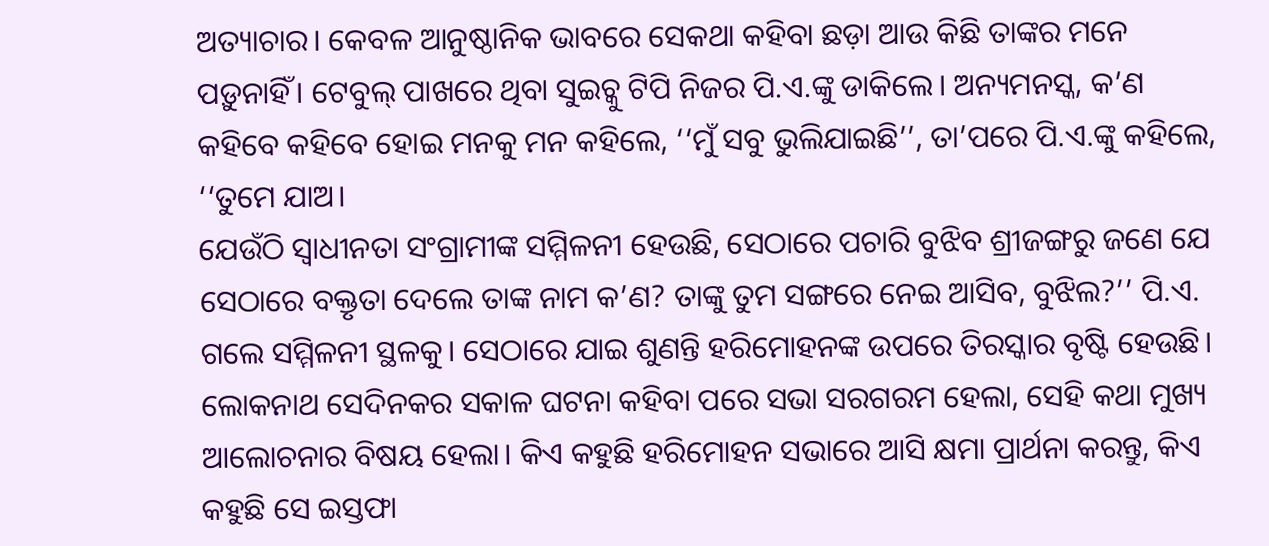ଅତ୍ୟାଚାର। କେବଳ ଆନୁଷ୍ଠାନିକ ଭାବରେ ସେକଥା କହିବା ଛଡ଼ା ଆଉ କିଛି ତାଙ୍କର ମନେ ପଡ଼ୁନାହିଁ। ଟେବୁଲ୍ ପାଖରେ ଥିବା ସୁଇଚ୍କୁ ଟିପି ନିଜର ପି.ଏ.ଙ୍କୁ ଡାକିଲେ। ଅନ୍ୟମନସ୍କ, କ’ଣ କହିବେ କହିବେ ହୋଇ ମନକୁ ମନ କହିଲେ, ‘‘ମୁଁ ସବୁ ଭୁଲିଯାଇଛି’’, ତା’ପରେ ପି.ଏ.ଙ୍କୁ କହିଲେ, ‘‘ତୁମେ ଯାଅ।
ଯେଉଁଠି ସ୍ବାଧୀନତା ସଂଗ୍ରାମୀଙ୍କ ସମ୍ମିଳନୀ ହେଉଛି, ସେଠାରେ ପଚାରି ବୁଝିବ ଶ୍ରୀଜଙ୍ଗରୁ ଜଣେ ଯେ ସେଠାରେ ବକ୍ତୃତା ଦେଲେ ତାଙ୍କ ନାମ କ’ଣ? ତାଙ୍କୁ ତୁମ ସଙ୍ଗରେ ନେଇ ଆସିବ, ବୁଝିଲ?’’ ପି.ଏ. ଗଲେ ସମ୍ମିଳନୀ ସ୍ଥଳକୁ। ସେଠାରେ ଯାଇ ଶୁଣନ୍ତି ହରିମୋହନଙ୍କ ଉପରେ ତିରସ୍କାର ବୃଷ୍ଟି ହେଉଛି। ଲୋକନାଥ ସେଦିନକର ସକାଳ ଘଟନା କହିବା ପରେ ସଭା ସରଗରମ ହେଲା, ସେହି କଥା ମୁଖ୍ୟ ଆଲୋଚନାର ବିଷୟ ହେଲା। କିଏ କହୁଛି ହରିମୋହନ ସଭାରେ ଆସି କ୍ଷମା ପ୍ରାର୍ଥନା କରନ୍ତୁ, କିଏ କହୁଛି ସେ ଇସ୍ତଫା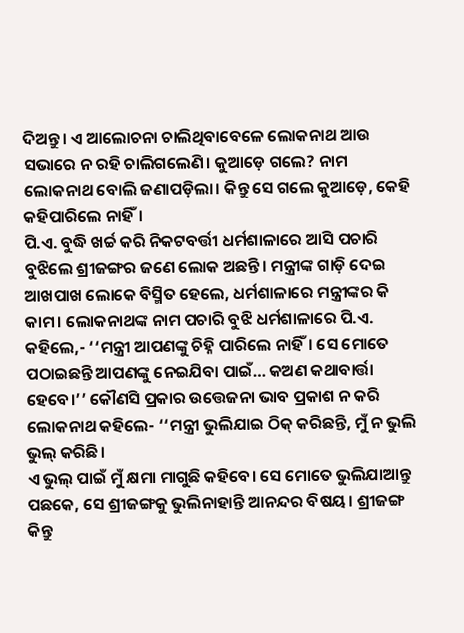ଦିଅନ୍ତୁ। ଏ ଆଲୋଚନା ଚାଲିଥିବାବେଳେ ଲୋକନାଥ ଆଉ ସଭାରେ ନ ରହି ଚାଲିଗଲେଣି। କୁଆଡ଼େ ଗଲେ? ନାମ ଲୋକନାଥ ବୋଲି ଜଣାପଡ଼ିଲା। କିନ୍ତୁ ସେ ଗଲେ କୁଆଡ଼େ, କେହି କହିପାରିଲେ ନାହିଁ।
ପି.ଏ. ବୁଦ୍ଧି ଖର୍ଚ୍ଚ କରି ନିକଟବର୍ତ୍ତୀ ଧର୍ମଶାଳାରେ ଆସି ପଚାରି ବୁଝିଲେ ଶ୍ରୀଜଙ୍ଗର ଜଣେ ଲୋକ ଅଛନ୍ତି। ମନ୍ତ୍ରୀଙ୍କ ଗାଡ଼ି ଦେଇ ଆଖପାଖ ଲୋକେ ବିସ୍ମିତ ହେଲେ, ଧର୍ମଶାଳାରେ ମନ୍ତ୍ରୀଙ୍କର କି କାମ। ଲୋକନାଥଙ୍କ ନାମ ପଚାରି ବୁଝି ଧର୍ମଶାଳାରେ ପି.ଏ. କହିଲେ,- ‘‘ମନ୍ତ୍ରୀ ଆପଣଙ୍କୁ ଚିହ୍ନି ପାରିଲେ ନାହିଁ। ସେ ମୋତେ ପଠାଇଛନ୍ତି ଆପଣଙ୍କୁ ନେଇଯିବା ପାଇଁ… କଅଣ କଥାବାର୍ତ୍ତା ହେବେ।’’ କୌଣସି ପ୍ରକାର ଉତ୍ତେଜନା ଭାବ ପ୍ରକାଶ ନ କରି ଲୋକନାଥ କହିଲେ- ‘‘ମନ୍ତ୍ରୀ ଭୁଲିଯାଇ ଠିକ୍ କରିଛନ୍ତି, ମୁଁ ନ ଭୁଲି ଭୁଲ୍ କରିଛି।
ଏ ଭୁଲ୍ ପାଇଁ ମୁଁ କ୍ଷମା ମାଗୁଛି କହିବେ। ସେ ମୋତେ ଭୁଲିଯାଆନ୍ତୁ ପଛକେ, ସେ ଶ୍ରୀଜଙ୍ଗକୁ ଭୁଲିନାହାନ୍ତି ଆନନ୍ଦର ବିଷୟ। ଶ୍ରୀଜଙ୍ଗ କିନ୍ତୁ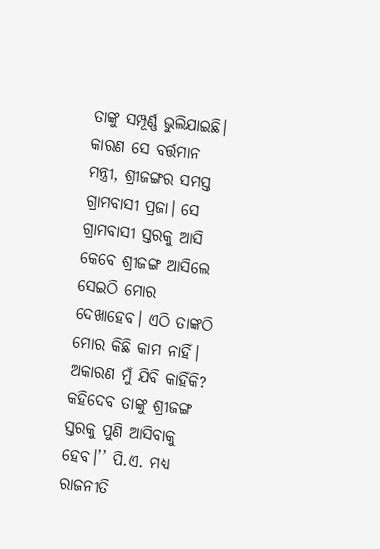ତାଙ୍କୁ ସମ୍ପୂର୍ଣ୍ଣ ଭୁଲିଯାଇଛି। କାରଣ ସେ ବର୍ତ୍ତମାନ ମନ୍ତ୍ରୀ, ଶ୍ରୀଜଙ୍ଗର ସମସ୍ତ ଗ୍ରାମବାସୀ ପ୍ରଜା। ସେ ଗ୍ରାମବାସୀ ସ୍ତରକୁ ଆସି କେବେ ଶ୍ରୀଜଙ୍ଗ ଆସିଲେ ସେଇଠି ମୋର ଦେଖାହେବ। ଏଠି ତାଙ୍କଠି ମୋର କିଛି କାମ ନାହିଁ। ଅକାରଣ ମୁଁ ଯିବି କାହିଁକି? କହିଦେବ ତାଙ୍କୁ ଶ୍ରୀଜଙ୍ଗ ସ୍ତରକୁ ପୁଣି ଆସିବାକୁ ହେବ।’’ ପି.ଏ. ମଧ୍ୟ ରାଜନୀତି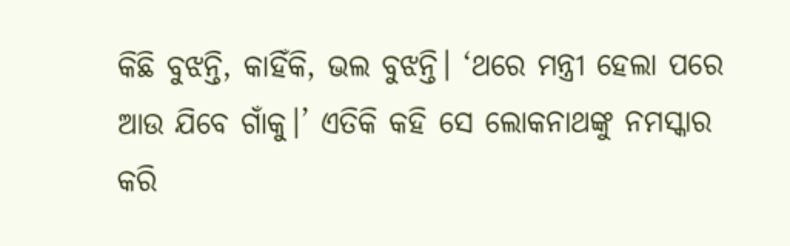କିଛି ବୁଝନ୍ତି, କାହିଁକି, ଭଲ ବୁଝନ୍ତି। ‘ଥରେ ମନ୍ତ୍ରୀ ହେଲା ପରେ ଆଉ ଯିବେ ଗାଁକୁ।’ ଏତିକି କହି ସେ ଲୋକନାଥଙ୍କୁ ନମସ୍କାର କରି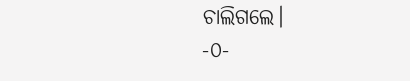ଚାଲିଗଲେ।
-୦-